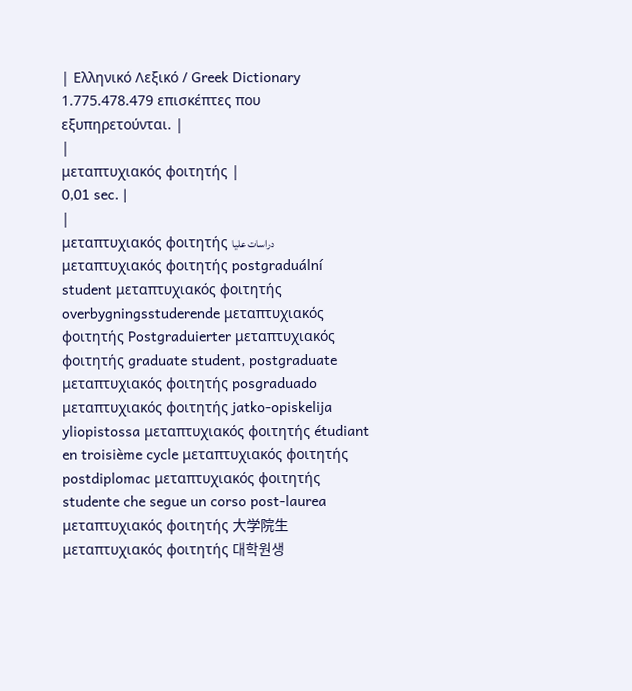| Ελληνικό Λεξικό / Greek Dictionary 1.775.478.479 επισκέπτες που εξυπηρετούνται. |
|
μεταπτυχιακός φοιτητής |
0,01 sec. |
|
μεταπτυχιακός φοιτητής دراسات عليا μεταπτυχιακός φοιτητής postgraduální student μεταπτυχιακός φοιτητής overbygningsstuderende μεταπτυχιακός φοιτητής Postgraduierter μεταπτυχιακός φοιτητής graduate student, postgraduate μεταπτυχιακός φοιτητής posgraduado μεταπτυχιακός φοιτητής jatko-opiskelija yliopistossa μεταπτυχιακός φοιτητής étudiant en troisième cycle μεταπτυχιακός φοιτητής postdiplomac μεταπτυχιακός φοιτητής studente che segue un corso post-laurea μεταπτυχιακός φοιτητής 大学院生 μεταπτυχιακός φοιτητής 대학원생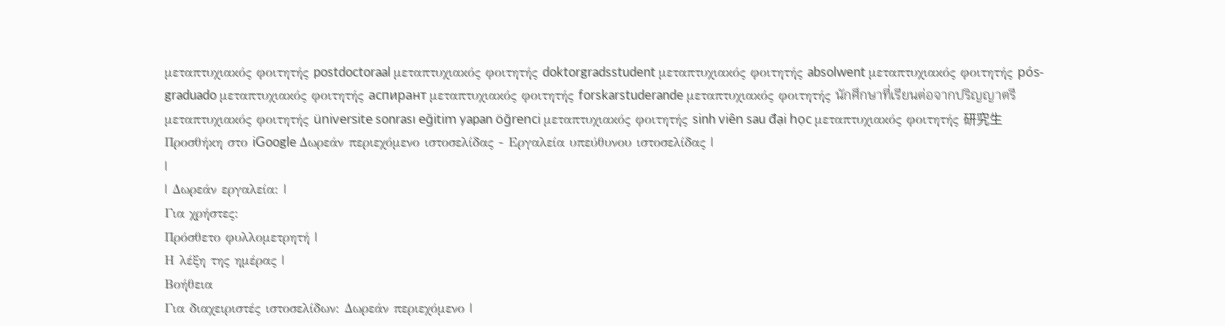μεταπτυχιακός φοιτητής postdoctoraal μεταπτυχιακός φοιτητής doktorgradsstudent μεταπτυχιακός φοιτητής absolwent μεταπτυχιακός φοιτητής pós-graduado μεταπτυχιακός φοιτητής аспирант μεταπτυχιακός φοιτητής forskarstuderande μεταπτυχιακός φοιτητής นักศึกษาที่เรียนต่อจากปริญญาตรี μεταπτυχιακός φοιτητής üniversite sonrası eğitim yapan öğrenci μεταπτυχιακός φοιτητής sinh viên sau đại học μεταπτυχιακός φοιτητής 研究生 Προσθήκη στο iGoogle Δωρεάν περιεχόμενο ιστοσελίδας - Εργαλεία υπεύθυνου ιστοσελίδας |
|
| Δωρεάν εργαλεία: |
Για χρήστες:
Πρόσθετο φυλλομετρητή |
Η λέξη της ημέρας |
Βοήθεια
Για διαχειριστές ιστοσελίδων: Δωρεάν περιεχόμενο |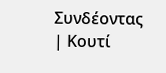Συνδέοντας | Κουτί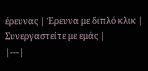έρευνας | Έρευνα με διπλό κλικ | Συνεργαστείτε με εμάς |
|---|